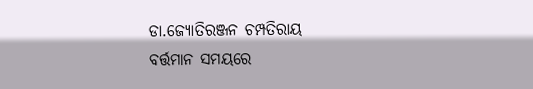ଡା.ଜ୍ୟୋତିରଞ୍ଜନ ଚମ୍ପତିରାୟ
ବର୍ତ୍ତମାନ ସମୟରେ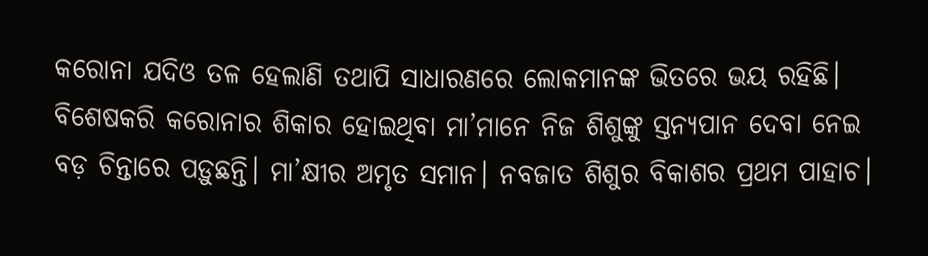କରୋନା ଯଦିଓ ତଳ ହେଲାଣି ତଥାପି ସାଧାରଣରେ ଲୋକମାନଙ୍କ ଭିତରେ ଭୟ ରହିଛି। ବିଶେଷକରି କରୋନାର ଶିକାର ହୋଇଥିବା ମା’ମାନେ ନିଜ ଶିଶୁଙ୍କୁ ସ୍ତନ୍ୟପାନ ଦେବା ନେଇ ବଡ଼ ଚିନ୍ତାରେ ପଡ଼ୁଛନ୍ତି। ମା’କ୍ଷୀର ଅମୃତ ସମାନ। ନବଜାତ ଶିଶୁର ବିକାଶର ପ୍ରଥମ ପାହାଚ।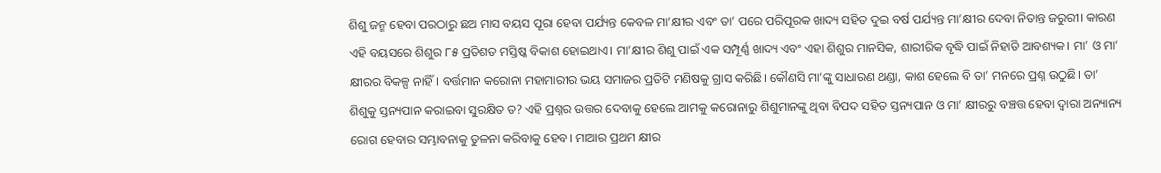ଶିଶୁ ଜନ୍ମ ହେବା ପରଠାରୁ ଛଅ ମାସ ବୟସ ପୂରା ହେବା ପର୍ଯ୍ୟନ୍ତ କେବଳ ମା’କ୍ଷୀର ଏବଂ ତା’ ପରେ ପରିପୂରକ ଖାଦ୍ୟ ସହିତ ଦୁଇ ବର୍ଷ ପର୍ଯ୍ୟନ୍ତ ମା’କ୍ଷୀର ଦେବା ନିତାନ୍ତ ଜରୁରୀ। କାରଣ ଏହି ବୟସରେ ଶିଶୁର ୮୫ ପ୍ରତିଶତ ମସ୍ତିଷ୍କ ବିକାଶ ହୋଇଥାଏ। ମା’କ୍ଷୀର ଶିଶୁ ପାଇଁ ଏକ ସମ୍ପୂର୍ଣ୍ଣ ଖାଦ୍ୟ ଏବଂ ଏହା ଶିଶୁର ମାନସିକ, ଶାରୀରିକ ବୃଦ୍ଧି ପାଇଁ ନିହାତି ଆବଶ୍ୟକ। ମା’ ଓ ମା’ କ୍ଷୀରର ବିକଳ୍ପ ନାହିଁ। ବର୍ତ୍ତମାନ କରୋନା ମହାମାରୀର ଭୟ ସମାଜର ପ୍ରତିଟି ମଣିଷକୁ ଗ୍ରାସ କରିଛି। କୌଣସି ମା’ଙ୍କୁ ସାଧାରଣ ଥଣ୍ଡା, କାଶ ହେଲେ ବି ତା’ ମନରେ ପ୍ରଶ୍ନ ଉଠୁଛି। ତା’ ଶିଶୁକୁ ସ୍ତନ୍ୟପାନ କରାଇବା ସୁରକ୍ଷିତ ତ? ଏହି ପ୍ରଶ୍ନର ଉତ୍ତର ଦେବାକୁ ହେଲେ ଆମକୁ କରୋନାରୁ ଶିଶୁମାନଙ୍କୁ ଥିବା ବିପଦ ସହିତ ସ୍ତନ୍ୟପାନ ଓ ମା’ କ୍ଷୀରରୁ ବଞ୍ଚତ୍ତ ହେବା ଦ୍ୱାରା ଅନ୍ୟାନ୍ୟ ରୋଗ ହେବାର ସମ୍ଭାବନାକୁ ତୁଳନା କରିବାକୁ ହେବ। ମାଆର ପ୍ରଥମ କ୍ଷୀର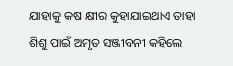ଯାହାକୁ କଷ କ୍ଷୀର କୁହାଯାଇଥାଏ ତାହା ଶିଶୁ ପାଇଁ ଅମୃତ ସଞ୍ଜୀବନୀ କହିଲେ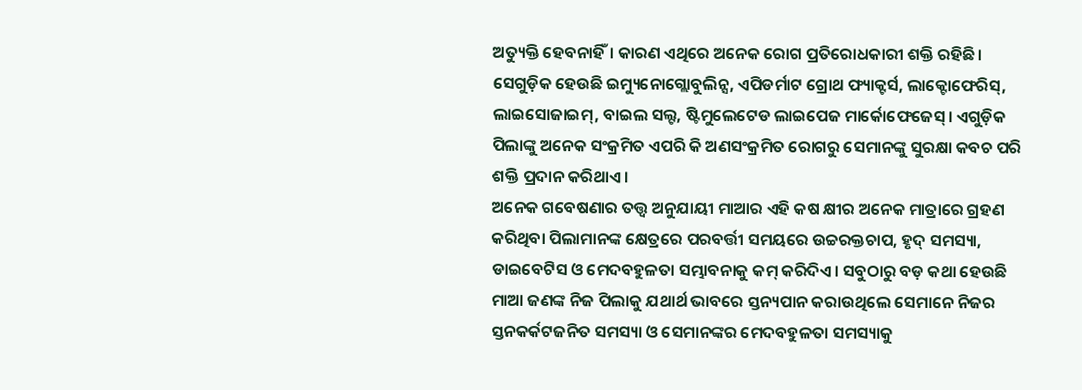ଅତ୍ୟୁକ୍ତି ହେବନାହିଁ। କାରଣ ଏଥିରେ ଅନେକ ରୋଗ ପ୍ରତିରୋଧକାରୀ ଶକ୍ତି ରହିଛି। ସେଗୁଡ଼ିକ ହେଉଛି ଇମ୍ୟୁନୋଗ୍ଲୋବୁଲିନ୍ସ, ଏପିଡର୍ମାଟ ଗ୍ରୋଥ ଫ୍ୟାକ୍ଟର୍ସ, ଲାକ୍ଟୋଫେରିସ୍, ଲାଇସୋଜାଇମ୍, ବାଇଲ ସଲ୍ଟ, ଷ୍ଟିମୁଲେଟେଡ ଲାଇପେଜ ମାର୍କୋଫେଜେସ୍। ଏଗୁଡ଼ିକ ପିଲାଙ୍କୁ ଅନେକ ସଂକ୍ରମିତ ଏପରି କି ଅଣସଂକ୍ରମିତ ରୋଗରୁ ସେମାନଙ୍କୁ ସୁରକ୍ଷା କବଚ ପରି ଶକ୍ତି ପ୍ରଦାନ କରିଥାଏ।
ଅନେକ ଗବେଷଣାର ତତ୍ତ୍ୱ ଅନୁଯାୟୀ ମାଆର ଏହି କଷ କ୍ଷୀର ଅନେକ ମାତ୍ରାରେ ଗ୍ରହଣ କରିଥିବା ପିଲାମାନଙ୍କ କ୍ଷେତ୍ରରେ ପରବର୍ତ୍ତୀ ସମୟରେ ଉଚ୍ଚରକ୍ତଚାପ, ହୃଦ୍ ସମସ୍ୟା, ଡାଇବେଟିସ ଓ ମେଦବହୁଳତା ସମ୍ଭାବନାକୁ କମ୍ କରିଦିଏ। ସବୁଠାରୁ ବଡ଼ କଥା ହେଉଛି ମାଆ ଜଣଙ୍କ ନିଜ ପିଲାକୁ ଯଥାର୍ଥ ଭାବରେ ସ୍ତନ୍ୟପାନ କରାଉଥିଲେ ସେମାନେ ନିଜର ସ୍ତନକର୍କଟଜନିତ ସମସ୍ୟା ଓ ସେମାନଙ୍କର ମେଦବହୁଳତା ସମସ୍ୟାକୁ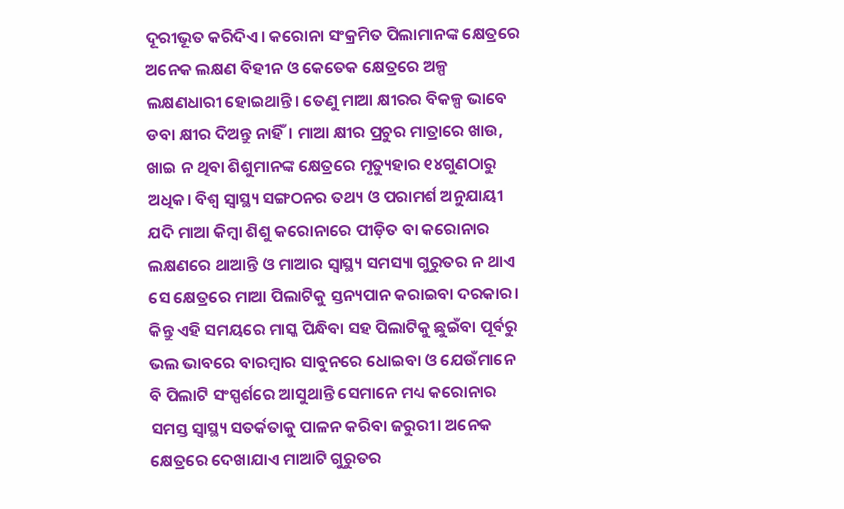ଦୂରୀଭୂତ କରିଦିଏ। କରୋନା ସଂକ୍ରମିତ ପିଲାମାନଙ୍କ କ୍ଷେତ୍ରରେ ଅନେକ ଲକ୍ଷଣ ବିହୀନ ଓ କେତେକ କ୍ଷେତ୍ରରେ ଅଳ୍ପ ଲକ୍ଷଣଧାରୀ ହୋଇଥାନ୍ତି। ତେଣୁ ମାଆ କ୍ଷୀରର ବିକଳ୍ପ ଭାବେ ଡବା କ୍ଷୀର ଦିଅନ୍ତୁ ନାହିଁ। ମାଆ କ୍ଷୀର ପ୍ରଚୁର ମାତ୍ରାରେ ଖାଉ, ଖାଇ ନ ଥିବା ଶିଶୁମାନଙ୍କ କ୍ଷେତ୍ରରେ ମୃତ୍ୟୁହାର ୧୪ଗୁଣଠାରୁ ଅଧିକ। ବିଶ୍ୱ ସ୍ବାସ୍ଥ୍ୟ ସଙ୍ଗଠନର ତଥ୍ୟ ଓ ପରାମର୍ଶ ଅନୁଯାୟୀ ଯଦି ମାଆ କିମ୍ବା ଶିଶୁ କରୋନାରେ ପୀଡ଼ିତ ବା କରୋନାର ଲକ୍ଷଣରେ ଥାଆନ୍ତି ଓ ମାଆର ସ୍ବାସ୍ଥ୍ୟ ସମସ୍ୟା ଗୁରୁତର ନ ଥାଏ ସେ କ୍ଷେତ୍ରରେ ମାଆ ପିଲାଟିକୁ ସ୍ତନ୍ୟପାନ କରାଇବା ଦରକାର। କିନ୍ତୁ ଏହି ସମୟରେ ମାସ୍କ ପିନ୍ଧିବା ସହ ପିଲାଟିକୁ ଛୁଇଁବା ପୂର୍ବରୁ ଭଲ ଭାବରେ ବାରମ୍ବାର ସାବୁନରେ ଧୋଇବା ଓ ଯେଉଁମାନେ ବି ପିଲାଟି ସଂସ୍ପର୍ଶରେ ଆସୁଥାନ୍ତି ସେମାନେ ମଧ୍ୟ କରୋନାର ସମସ୍ତ ସ୍ବାସ୍ଥ୍ୟ ସତର୍କତାକୁ ପାଳନ କରିବା ଜରୁରୀ। ଅନେକ କ୍ଷେତ୍ରରେ ଦେଖାଯାଏ ମାଆଟି ଗୁରୁତର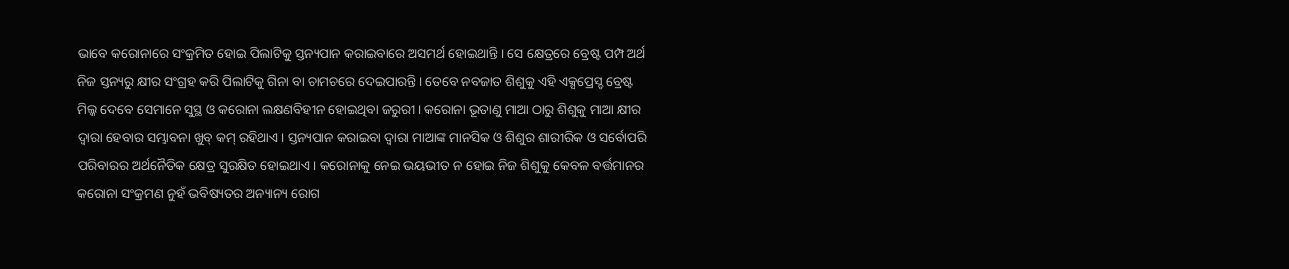ଭାବେ କରୋନାରେ ସଂକ୍ରମିତ ହୋଇ ପିଲାଟିକୁ ସ୍ତନ୍ୟପାନ କରାଇବାରେ ଅସମର୍ଥ ହୋଇଥାନ୍ତି। ସେ କ୍ଷେତ୍ରରେ ବ୍ରେଷ୍ଟ ପମ୍ପ ଅର୍ଥ ନିଜ ସ୍ତନ୍ୟରୁ କ୍ଷୀର ସଂଗ୍ରହ କରି ପିଲାଟିକୁ ଗିନା ବା ଚାମଚରେ ଦେଇପାରନ୍ତି। ତେବେ ନବଜାତ ଶିଶୁକୁ ଏହି ଏକ୍ସପ୍ରେସ୍ଡ ବ୍ରେଷ୍ଟ ମିଲ୍କ ଦେବେ ସେମାନେ ସୁସ୍ଥ ଓ କରୋନା ଲକ୍ଷଣବିହୀନ ହୋଇଥିବା ଜରୁରୀ। କରୋନା ଭୂତାଣୁ ମାଆ ଠାରୁ ଶିଶୁକୁ ମାଆ କ୍ଷୀର ଦ୍ୱାରା ହେବାର ସମ୍ଭାବନା ଖୁବ୍ କମ୍ ରହିଥାଏ। ସ୍ତନ୍ୟପାନ କରାଇବା ଦ୍ୱାରା ମାଆଙ୍କ ମାନସିକ ଓ ଶିଶୁର ଶାରୀରିକ ଓ ସର୍ବୋପରି ପରିବାରର ଅର୍ଥନୈତିକ କ୍ଷେତ୍ର ସୁରକ୍ଷିତ ହୋଇଥାଏ। କରୋନାକୁ ନେଇ ଭୟଭୀତ ନ ହୋଇ ନିଜ ଶିଶୁକୁ କେବଳ ବର୍ତ୍ତମାନର କରୋନା ସଂକ୍ରମଣ ନୁହଁ ଭବିଷ୍ୟତର ଅନ୍ୟାନ୍ୟ ରୋଗ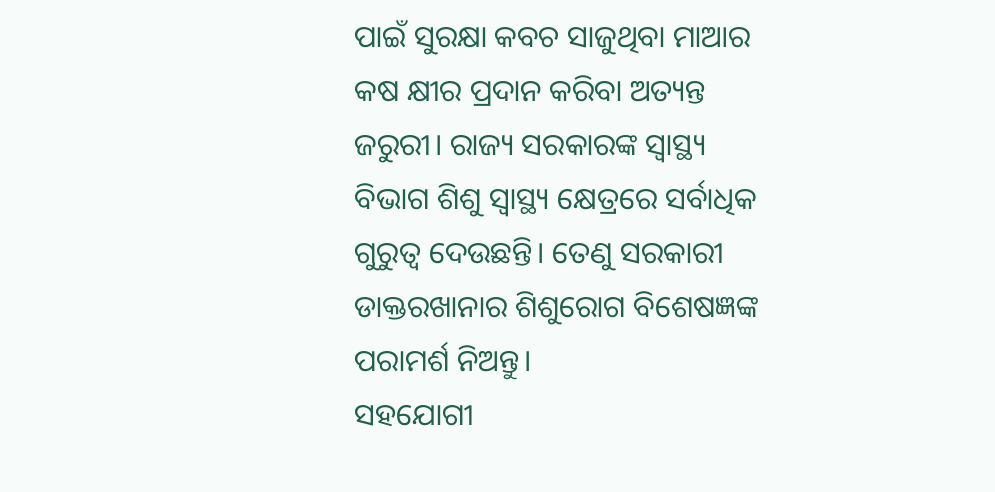ପାଇଁ ସୁରକ୍ଷା କବଚ ସାଜୁଥିବା ମାଆର କଷ କ୍ଷୀର ପ୍ରଦାନ କରିବା ଅତ୍ୟନ୍ତ ଜରୁରୀ। ରାଜ୍ୟ ସରକାରଙ୍କ ସ୍ବାସ୍ଥ୍ୟ ବିଭାଗ ଶିଶୁ ସ୍ବାସ୍ଥ୍ୟ କ୍ଷେତ୍ରରେ ସର୍ବାଧିକ ଗୁରୁତ୍ୱ ଦେଉଛନ୍ତି। ତେଣୁ ସରକାରୀ ଡାକ୍ତରଖାନାର ଶିଶୁରୋଗ ବିଶେଷଜ୍ଞଙ୍କ ପରାମର୍ଶ ନିଅନ୍ତୁ।
ସହଯୋଗୀ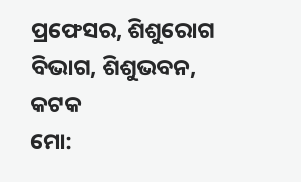ପ୍ରଫେସର, ଶିଶୁରୋଗ ବିଭାଗ, ଶିଶୁଭବନ, କଟକ
ମୋ: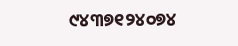୯୪୩୭୧୨୪୦୭୪